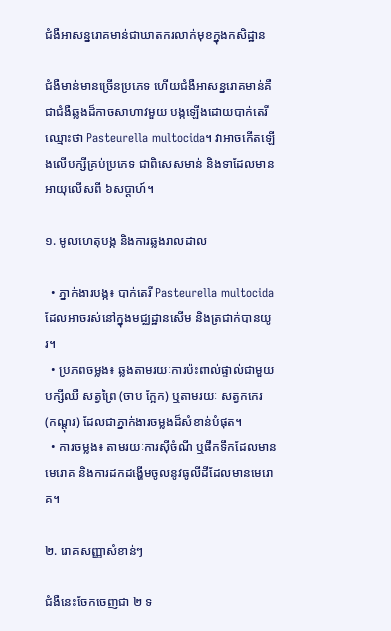ជំងឺអាសន្នរោគមាន់ជាឃាតករលាក់មុខក្នុងកសិដ្ឋាន

ជំងឺមាន់មានច្រើនប្រភេទ ហើយជំងឺអាសន្នរោគមាន់គឺជាជំងឺឆ្លងដ៏កាចសាហាវមួយ បង្កឡើងដោយបាក់តេរីឈ្មោះថា Pasteurella multocida។ វាអាចកើតឡើងលើបក្សីគ្រប់ប្រភេទ ជាពិសេសមាន់ និងទាដែលមានអាយុលើសពី ៦សប្ដាហ៍។

១. មូលហេតុបង្ក និងការឆ្លងរាលដាល

  • ភ្នាក់ងារបង្ក៖ បាក់តេរី Pasteurella multocida ដែលអាចរស់នៅក្នុងមជ្ឈដ្ឋានសើម និងត្រជាក់បានយូរ។
  • ប្រភពចម្លង៖ ឆ្លងតាមរយៈការប៉ះពាល់ផ្ទាល់ជាមួយបក្សីឈឺ សត្វព្រៃ (ចាប ក្អែក) ឬតាមរយៈ សត្វកកេរ (កណ្ដុរ) ដែលជាភ្នាក់ងារចម្លងដ៏សំខាន់បំផុត។
  • ការចម្លង៖ តាមរយៈការស៊ីចំណី ឬផឹកទឹកដែលមានមេរោគ និងការដកដង្ហើមចូលនូវធូលីដីដែលមានមេរោគ។

២. រោគសញ្ញាសំខាន់ៗ

ជំងឺនេះចែកចេញជា ២ ទ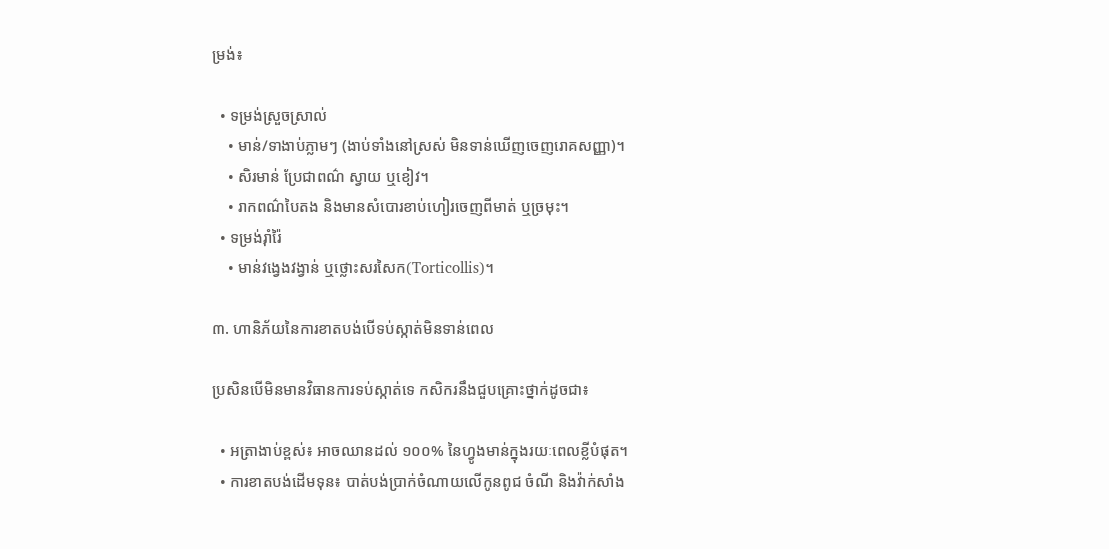ម្រង់៖

  • ទម្រង់ស្រួចស្រាល់
    • មាន់/ទាងាប់ភ្លាមៗ (ងាប់ទាំងនៅស្រស់ មិនទាន់ឃើញចេញរោគសញ្ញា)។
    • សិរមាន់ ប្រែជាពណ៌ ស្វាយ ឬខៀវ។
    • រាកពណ៌បៃតង និងមានសំបោរខាប់ហៀរចេញពីមាត់ ឬច្រមុះ។
  • ទម្រង់រ៉ាំរ៉ៃ
    • មាន់វង្វេងវង្វាន់ ឬថ្លោះសរសៃក(Torticollis)។

៣. ហានិភ័យនៃការខាតបង់បើទប់ស្កាត់មិនទាន់ពេល

ប្រសិនបើមិនមានវិធានការទប់ស្កាត់ទេ កសិករនឹងជួបគ្រោះថ្នាក់ដូចជា៖

  • អត្រាងាប់ខ្ពស់៖ អាចឈានដល់ ១០០% នៃហ្វូងមាន់ក្នុងរយៈពេលខ្លីបំផុត។
  • ការខាតបង់ដើមទុន៖ បាត់បង់ប្រាក់ចំណាយលើកូនពូជ ចំណី និងវ៉ាក់សាំង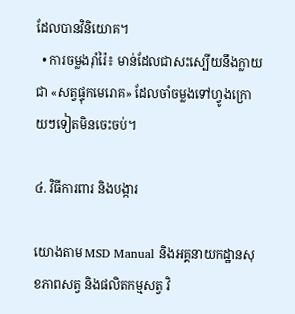ដែលបានវិនិយោគ។
  • ការចម្លងរ៉ាំរ៉ៃ៖ មាន់ដែលជាសះស្បើយនឹងក្លាយជា «សត្វផ្ទុកមេរោគ» ដែលចាំចម្លងទៅហ្វូងក្រោយៗទៀតមិនចេះចប់។

៤. វិធីការពារ និងបង្ការ

យោងតាម MSD Manual និងអគ្គនាយកដ្ឋានសុខភាពសត្វ និងផលិតកម្មសត្វ វិ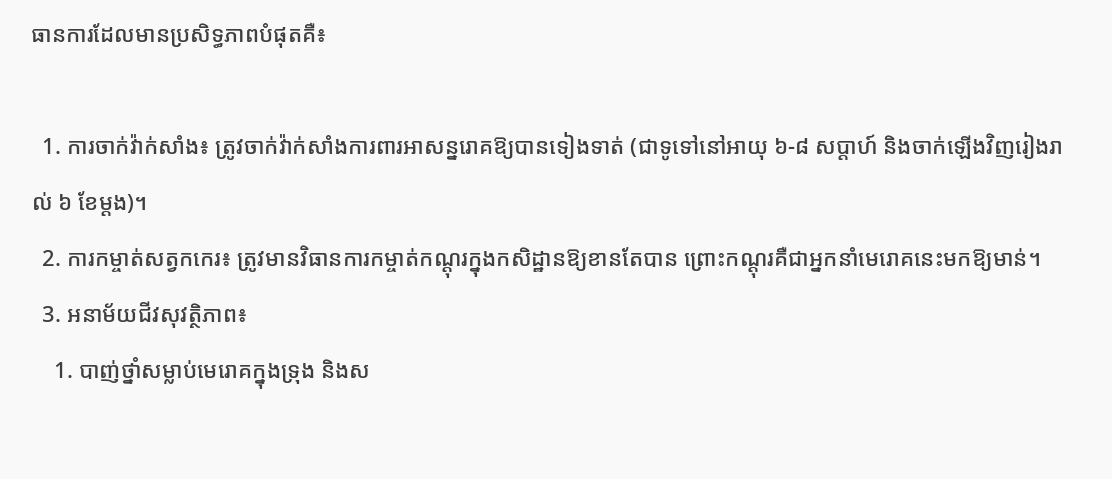ធានការដែលមានប្រសិទ្ធភាពបំផុតគឺ៖

  1. ការចាក់វ៉ាក់សាំង៖ ត្រូវចាក់វ៉ាក់សាំងការពារអាសន្នរោគឱ្យបានទៀងទាត់ (ជាទូទៅនៅអាយុ ៦-៨ សប្ដាហ៍ និងចាក់ឡើងវិញរៀងរាល់ ៦ ខែម្ដង)។
  2. ការកម្ចាត់សត្វកកេរ៖ ត្រូវមានវិធានការកម្ចាត់កណ្ដុរក្នុងកសិដ្ឋានឱ្យខានតែបាន ព្រោះកណ្ដុរគឺជាអ្នកនាំមេរោគនេះមកឱ្យមាន់។
  3. អនាម័យជីវសុវត្ថិភាព៖
    1. បាញ់ថ្នាំសម្លាប់មេរោគក្នុងទ្រុង និងស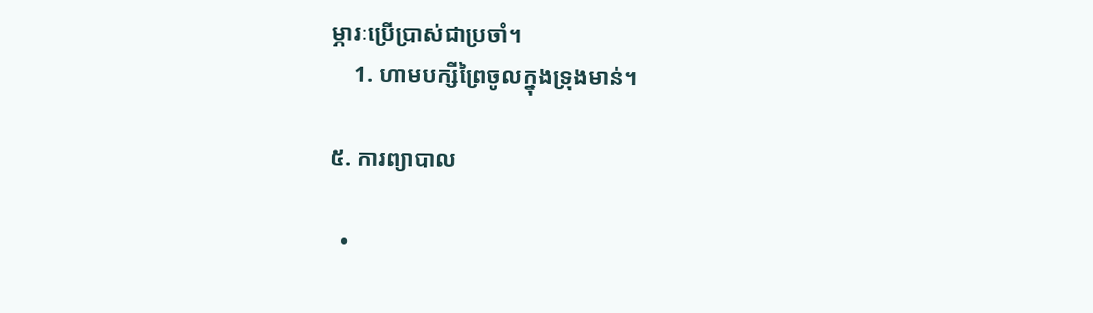ម្ភារៈប្រើប្រាស់ជាប្រចាំ។
    1. ហាមបក្សីព្រៃចូលក្នុងទ្រុងមាន់។

៥. ការព្យាបាល

  •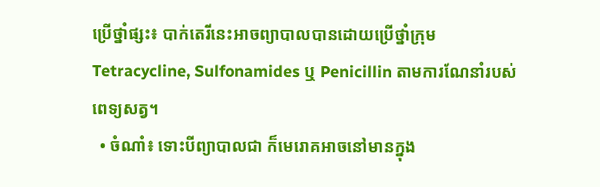ប្រើថ្នាំផ្សះ៖ បាក់តេរីនេះអាចព្យាបាលបានដោយប្រើថ្នាំក្រុម Tetracycline, Sulfonamides ឬ Penicillin តាមការណែនាំរបស់ពេទ្យសត្វ។
  • ចំណាំ៖ ទោះបីព្យាបាលជា ក៏មេរោគអាចនៅមានក្នុង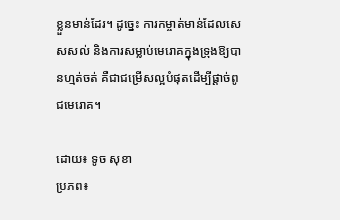ខ្លួនមាន់ដែរ។ ដូច្នេះ ការកម្ចាត់មាន់ដែលសេសសល់ និងការសម្លាប់មេរោគក្នុងទ្រុងឱ្យបានហ្មត់ចត់ គឺជាជម្រើសល្អបំផុតដើម្បីផ្ដាច់ពូជមេរោគ។

ដោយ៖ ទូច សុខា
ប្រភព៖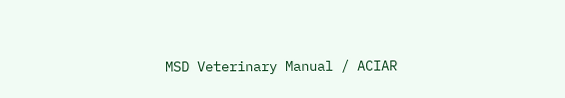MSD Veterinary Manual / ACIAR